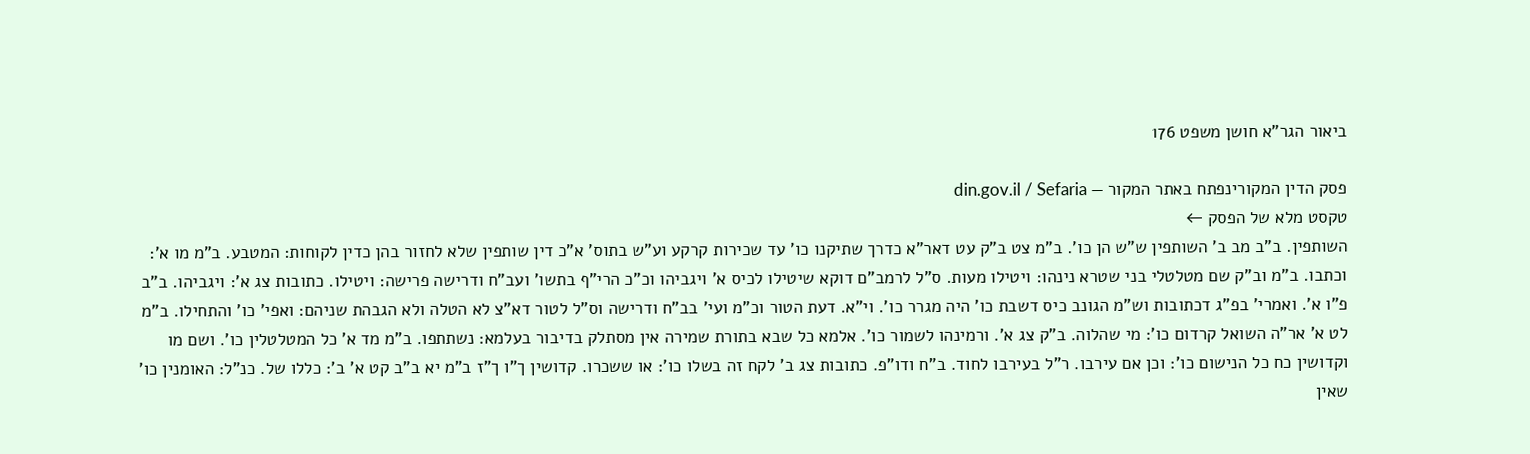ביאור הגר"א חושן משפט 176

פסק הדין המקורינפתח באתר המקור — din.gov.il / Sefaria
טקסט מלא של הפסק ←
השותפין. ב"ב מב ב' השותפין ש"ש הן כו'. ב"מ צט ב"ק עט דאר"א כדרך שתיקנו כו' עד שכירות קרקע וע"ש בתוס' א"כ דין שותפין שלא לחזור בהן כדין לקוחות: המטבע. ב"מ מו א': וכתבו. ב"מ וב"ק שם מטלטלי בני שטרא נינהו: ויטילו מעות. ס"ל לרמב"ם דוקא שיטילו לכיס א' ויגביהו וכ"כ הרי"ף בתשו' ועב"ח ודרישה פרישה: ויטילו. כתובות צג א': ויגביהו. ב"ב פ"ו א'. ואמרי' בפ"ג דכתובות וש"מ הגונב כיס דשבת כו' היה מגרר כו'. וי"א. דעת הטור וכ"מ ועי' בב"ח ודרישה וס"ל לטור דא"צ לא הטלה ולא הגבהת שניהם: ואפי' כו' והתחילו. ב"מ לט א' אר"ה השואל קרדום כו': מי שהלוה. ב"ק צג א'. ורמינהו לשמור כו'. אלמא כל שבא בתורת שמירה אין מסתלק בדיבור בעלמא: נשתתפו. ב"מ מד א' כל המטלטלין כו'. ושם מו וקדושין כח כל הנישום כו': וכן אם עירבו. ר"ל בעירבו לחוד. ב"ח ודו"פ. כתובות צג ב' לקח זה בשלו כו': או ששכרו. קדושין ך"ו ך"ז ב"מ יא ב"ב קט א' ב': כללו של. כנ"ל: האומנין כו' שאין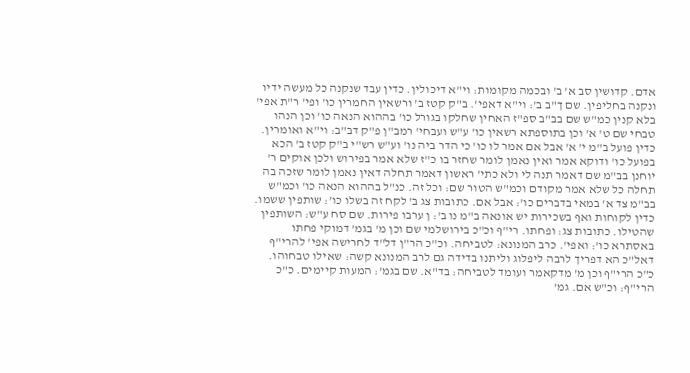אדם. קדושין סב א' ב' ובכמה מקומות: וי"א דיכולין. כדין עבד שנקנה כל מעשה ידיו ונקנה בחליפין. שם ך"ב ב': וי"א דאפי'. ב"ק קטז ב' ורשאין החמרין כו' ופי' ר"ת אפי' בלא קנין כמ"ש שם בב"ב ספ"ז האחין שחלקו בגורל כו' בההוא הנאה כו' וכן הנהו טבחי שם ט' א' וכן בתוספתא רשאין כו' ע"ש ועבחי' רמב"ן פ"ק דב"ב: וי"א ואומרין. כדין פועל ב"מ י' א' אבל אם אמר לו כו' כי הדר ביה נו' וע"ש רש"י ב"ק קטז ב' הכא בפועל כו' ודוקא אמר ואין נאמן לומר שחזר בו כ"ז שלא אמר בפירוש ולכן אוקים ר' יוחנן בב"מ שם דאמר תנה לי ולא כתי' ראשון דאמר תחלה דאין נאמן לומר שזכה בה תחלה כל שלא אמר מקודם וכמ"ש הטור שם: וכל זה. כנ"ל בההוא הנאה כו' וכמ"ש בב"מ צד א' במאי בדברים כו': אבל אם. כתובות צג ב' לקח זה בשלו כו': שותפין ששמו. כדין לקוחות ואף בשכירות יש אונאה ב"מ נו ב': ן ערבו פירות. שם סח ע"ש: השותפין שהטילו. כתובות צג: ופחתו. רי"ף וכ"כ בירושלמי שם וכן מ' בגמ' דמוקי פחתו באסתרא כו': ואפי'. כרב המנונא: לטביחה. וכ"כ הר"ן דל"ד לחרישה אפי' להרי"ף דאל"כ הא דפריך לרבה ליפלוג וליתנו בדידה גם לרב המנונא קשה: שאילו טבחוהו. כ"כ הרי"ף וכן מ' מדקאמר ועומד לטביחה: בד"א. שם בגמ': המעות קיימים. כ"כ הרי"ף: וכ"ש אם. גמ'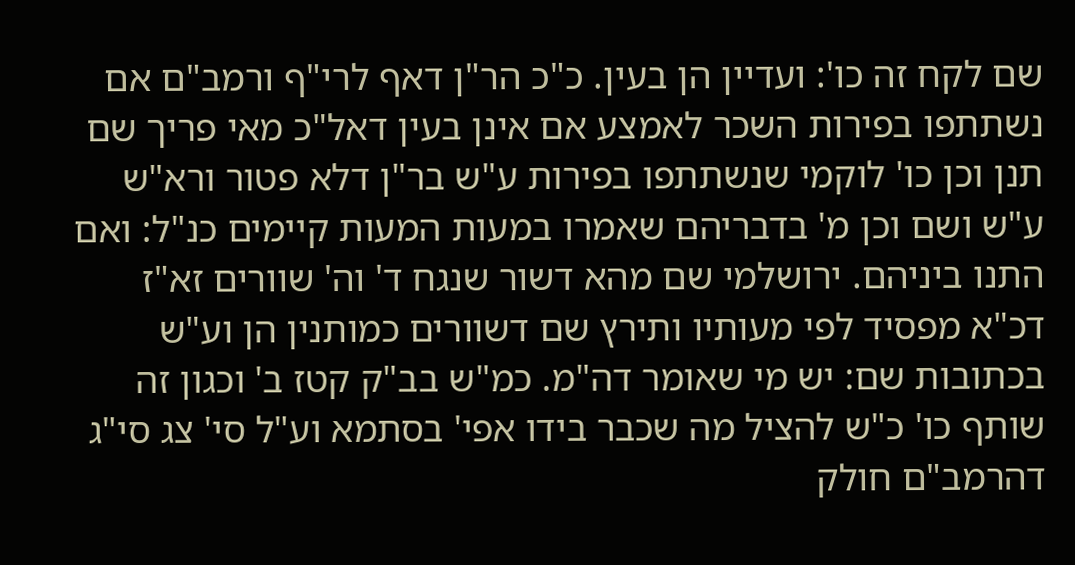שם לקח זה כו': ועדיין הן בעין. כ"כ הר"ן דאף לרי"ף ורמב"ם אם נשתתפו בפירות השכר לאמצע אם אינן בעין דאל"כ מאי פריך שם תנן וכן כו' לוקמי שנשתתפו בפירות ע"ש בר"ן דלא פטור ורא"ש ע"ש ושם וכן מ' בדבריהם שאמרו במעות המעות קיימים כנ"ל: ואם התנו ביניהם. ירושלמי שם מהא דשור שנגח ד' וה' שוורים זא"ז דכ"א מפסיד לפי מעותיו ותירץ שם דשוורים כמותנין הן וע"ש בכתובות שם: יש מי שאומר דה"מ. כמ"ש בב"ק קטז ב' וכגון זה שותף כו' כ"ש להציל מה שכבר בידו אפי' בסתמא וע"ל סי' צג סי"ג דהרמב"ם חולק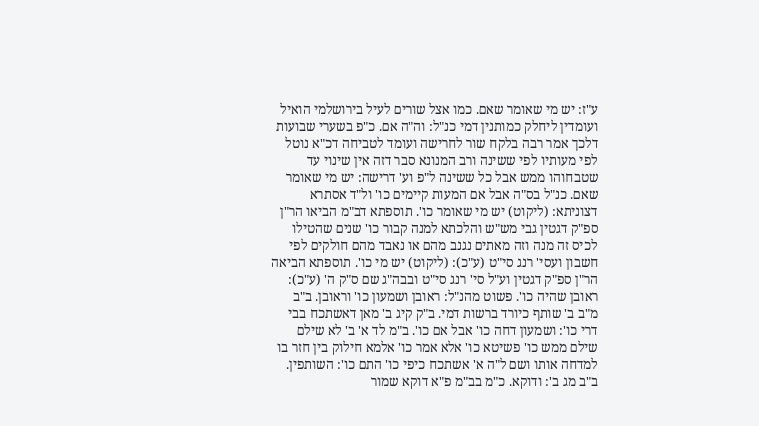ע"ז: יש מי שאומר שאם. כמו אצל שורים לעיל בירושלמי הואיל ועומדין ליחלק כמותנין דמי כנ"ל: וה"ה אם. כ"פ בשערי שבועות דלכך אמר רבה בלקח שור לחרישה ועומד לטביחה דכ"א נוטל לפי מעותיו לפי ששינה ורב המנונא סבר דזה אין שינוי עד שטבחוהו ממש אבל כל ששינה ל"פ וע' דרישה: יש מי שאומר שאם. כנ"ל בס"ה אבל אם המעות קיימים כו' ול"ד אסתרא דצוניתא: (ליקוט) יש מי שאומר כו'. תוספתא דב"מ הביאו הר"ן ספ"ק דגטין גבי מש"ש והלכתא למנה קבור כו' שנים שהטילו לכיס זה מנה וזה מאתים נגנב מהם או נאבד מהם חולקים לפי חשבון ועסי' רנג סי"ט (ע"כ): (ליקוט) יש מי כו'. תוספתא הביאה הר"ן ספ"ק דגטין וע"ל סי' רנג סי"ט ובבה"ג שם ס"ק ה' (ע"כ): ראובן שהיה כו'. פשוט מהנ"ל: ראובן ושמעון כו' וראובן. ב"ב מ"ב ב' שותף כיורד ברשות דמי. ב"ק קיג ב' מאן דאשתכח בבי דרי כו': ושמעון דחה כו' אבל אם כו'. ב"מ לד א' ב' לא שילם שילם ממש כו' פשיטא כו' אלא אמר כו' אלמא חילוק בין חזר בו למדחה אותו ושם ל"ה א' אשתכח כיפי כו' התם כו': השותפין. ב"ב מג ב': ודוקא. כ"מ בב"מ פ"א דוקא שמור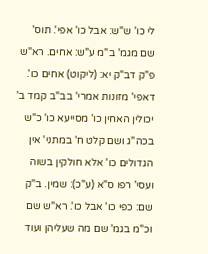לי כו' ש"ש: אבל כו' אפי'. תוס' שם מגמ' ב"מ ע"ש: אחים. רא"ש פ"ק דב"ק יא: (ליקוט) אחים כו'. דאפי' מזונות אמרי' בב"ב קמד ב' יכולין האחין כו' מסייעא כו' כ"ש בכה"ג ושם קלט ח' במתני' אין הגדולים כו' אלא חולקין בשוה ועסי' רפו ס"א (ע"כ): שמין. ב"ק שם: כפי כו' אבל כו'. רא"ש שם וכ"מ בגמ' שם מה שעליהן ועוד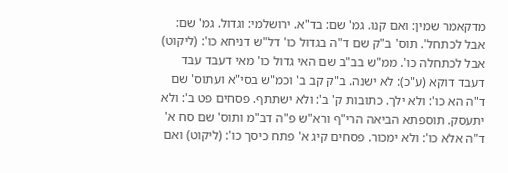מדקאמר שמין: ואם קנו. גמ' שם: בד"א. ירושלמי: וגדול. גמ' שם: אבל לכתחל'. תוס' ב"ק שם ד"ה בגדול כו' דל"ש דניחא כו': (ליקוט) אבל לכתחלה כו'. ממ"ש בב"ב שם האי גדול כו' מאי דעבד עבד דעבד דוקא (ע"כ): לא ישנה. ב"ק קב ב' וכמ"ש בסי"א ועתוס' שם ד"ה הא כו': ולא ילך. כתובות ק' ב': ולא ישתתף. פסחים פט ב': ולא יתעסק. תוספתא הביאה הרי"ף ורא"ש פ"ה דב"מ ותוס' שם סח א' ד"ה אלא כו': ולא ימכור. פסחים קיג א' פתח כיסך כו': (ליקוט) ואם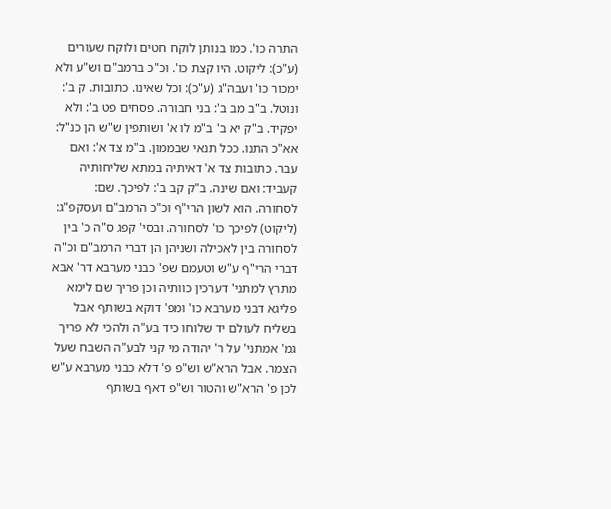התרה כו'. כמו בנותן לוקח חטים ולוקח שעורים (ע"כ): ליקוט. היו קצת כו'. וכ"כ ברמב"ם וש"ע ולא ימכור כו' ועבה"ג (ע"כ): וכל שאינו. כתובות. ק ב': ונוטל. ב"ב מב ב': בני חבורה. פסחים פט ב': ולא יפקיד. ב"ק יא ב' ב"מ לו א' ושותפין ש"ש הן כנ"ל: אא"כ התנו. ככל תנאי שבממון. ב"מ צד א': ואם עבר. כתובות צד א' דאיתיה במתא שליחותיה קעביד: ואם שינה. ב"ק קב ב': לפיכך. שם: לסחורה. הוא לשון הרי"ף וכ"כ הרמב"ם ועסקפ"ג: (ליקוט) לפיכך כו' לסחורה. ובסי' קפג ס"ה כ' בין לסחורה בין לאכילה ושניהן הן דברי הרמב"ם וכ"ה דברי הרי"ף ע"ש וטעמם שפ' כבני מערבא דר' אבא מתרץ למתני' דערכין כוותיה וכן פריך שם לימא פליגא דבני מערבא כו' ומפ' דוקא בשותף אבל בשליח לעולם יד שלוחו כיד בע"ה ולהכי לא פריך גמ' אמתני' על ר' יהודה מי קני לבע"ה השבח שעל הצמר. אבל הרא"ש וש"פ פ' דלא כבני מערבא ע"ש לכן פ' הרא"ש והטור וש"פ דאף בשותף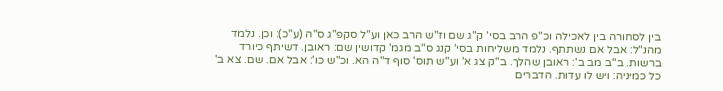בין לסחורה בין לאכילה וכ"פ הרב בסי' ק"ג שם וז"ש הרב כאן וע"ל סקפ"ג ס"ה (ע"כ): וכן. נלמד מהנ"ל: אבל אם נשתתף. נלמד משליחות בסי' קנג ס"ב מגמ' קדושין שם: ראובן. דשיתף כיורד ברשות. ב"ב מב ב': ראובן שהלך. ב"ק צג א' וע"ש תוס' סוף ד"ה הא. וכ"ש כו': אבל אם. שם. צא ב' כל כמיניה: ויש לו עדות. הדברים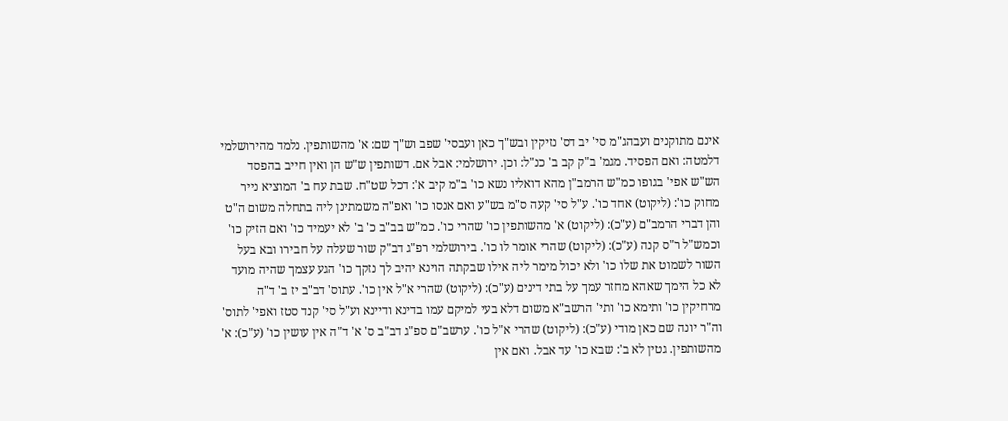אינם מתוקנים ועבהג"מ סי' יב דס' נזיקין ובש"ך כאן ועבסי' שפב וש"ך שם: א' מהשותפין. נלמד מהירושלמי דלמטה: ואם הפסיד. מגמ' ב"ק קב ב' כנ"ל: וכן. ירושלמי: אבל אם. דשותפין ש"ש הן ואין חייב בהפסד הש"ש אפי' בגופו כמ"ש הרמב"ן מהא דואליו נשא כו' ב"מ קיב א': דכל שט"ח. שבת עח ב' המוציא נייר מחוק כו': (ליקוט) אחד כו'. ע"ל סי' קעה ס"מ בש"ע ואם אנסו כו' ואפ"ה משמתינן ליה בתחלה משום ה"ט והן דברי הרמב"ם (ע"כ): (ליקוט) א' מהשותפין כו' שהרי כו'. כמ"ש בב"ב כ' ב' לא יעמיד כו' ואם הזיק כו' וכמש"ל ר"ס קנה (ע"כ): (ליקוט) שהרי אומר לו כו'. בירושלמי רפ"ג דב"ק שור שעלה על חבירו ובא בעל השור לשמוט את שלו כו' ולא יכול מימר ליה אילו שבקתה הוינא יהיב לך נזקך כו' הגע עצמך שהיה מועד לא כל הימך שאהא מחזר עמך על בתי דינים (ע"כ): (ליקוט) שהרי א"ל אין כו'. עתוס' דב"ב יז ב' ד"ה מרחיקין כו' ותימא כו' ותי' הרשב"א משום דלא בעי למיקם עמו בדינא ודיינא וע"ל סי' קנד סטז ואפי' לתוס' וה"ר יונה שם כאן מודי (ע"כ): (ליקוט) שהרי א"ל כו'. ערשב"ם ספ"ג דב"ב ס' א' ד"ה אין עושין כו' (ע"כ): א' מהשותפין. גטין לא ב': שבא כו' עד אבל. ואם אין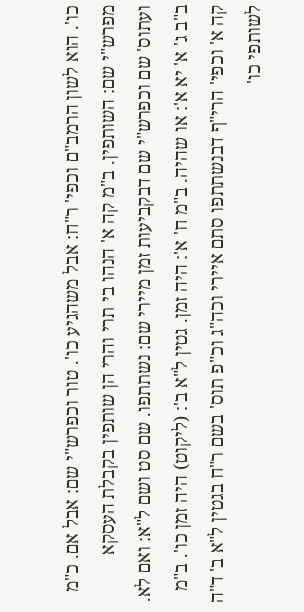כו'. הוא לשון הרמב"ם וכפי' ר"ח: אבל משהגיע כו'. טור וכפרש"י שם: אבל אם. כ"מ מפרש"י שם: השותפין. ב"מ קה א' הנהו בי תרי והרי הן שותפין בקבלת העסקא ועתוס' שם וכפרש"י שם דבקביעות זמן מיירי שם: נשתתפו. שם סט ושם ל"א: ואם לא. ב"ב ג' א' יא א': או שהיה. ב"מ ח' א': היה זמן. גטין ל"א ב': (ליקוט) היה זמן כו'. ב"מ קה א' וכפי' הרי"ף דבנשתתפו סתם איירי וכה"ג וכ"פ תוס' בשם ר"ח בגטין ל"א ב' ד"ה לשותפי כו'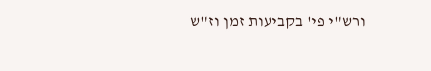ורש"י פי' בקביעות זמן וז"ש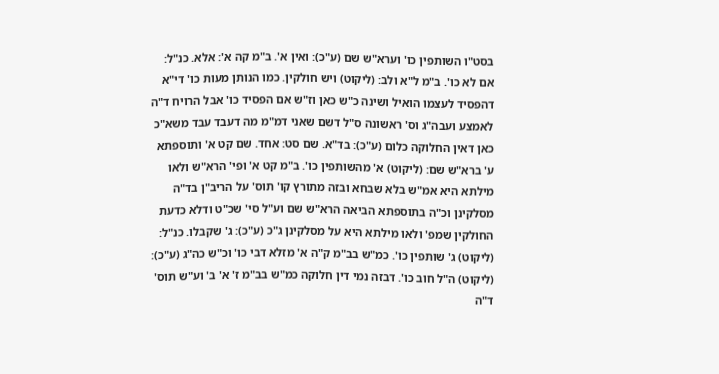בסט"ו השותפין כו' וערא"ש שם (ע"כ): ואין א'. ב"מ קה א': אלא. כנ"ל: אם לא כו'. ב"מ ל"א ולב: (ליקוט) ויש חולקין. כמו הנותן מעות כו' די"א דהפסיד לעצמו הואיל ושינה כ"ש כאן וז"ש אם הפסיד כו' אבל הרויח ד"ה לאמצע ועבה"ג וס' ראשונה ס"ל דשם שאני דמ"מ מה דעבד עבד משא"כ כאן דאין החלוקה כלום (ע"כ): בד"א. שם סט: אחד. שם קט א' ותוספתא ע' ברא"ש שם: (ליקוט) א' מהשותפין כו'. ב"מ קט א' ופי' הרא"ש ולאו מילתא היא אמ"ש בלא שבחא ובזה מתורץ קו' תוס' על הריב"ן בד"ה מסלקינן וכ"ה בתוספתא הביאה הרא"ש שם וע"ל סי' שכ"ט ודלא כדעת החולקין שמפ' ולאו מילתא היא על מסלקינן ג"כ (ע"כ): ג' שקבלו. כנ"ל: (ליקוט) ג' שותפין כו'. כמ"ש בב"מ ק"ה א' מזלא דבי כו' וכ"ש כה"ג (ע"כ): (ליקוט) ה"ל חוב כו'. דבזה נמי דין חלוקה כמ"ש בב"מ ז' א' ב' וע"ש תוס' ד"ה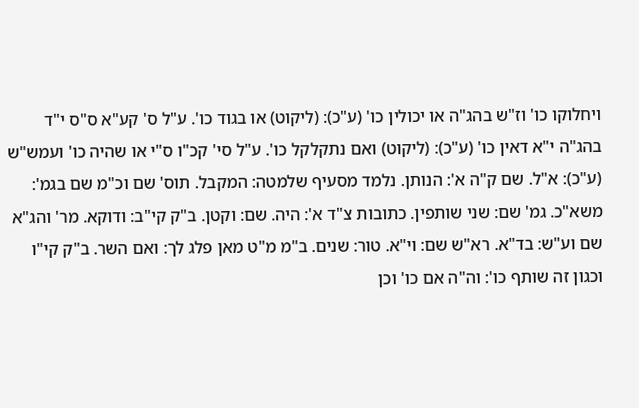ויחלוקו כו' וז"ש בהג"ה או יכולין כו' (ע"כ): (ליקוט) או בגוד כו'. ע"ל ס' קע"א ס"ס י"ד בהג"ה י"א דאין כו' (ע"כ): (ליקוט) ואם נתקלקל כו'. ע"ל סי' קכ"ו ס"י או שהיה כו' ועמש"ש (ע"כ): א"ל. שם ק"ה א': הנותן. נלמד מסעיף שלמטה: המקבל. תוס' שם וכ"מ שם בגמ': משא"כ. גמ' שם: שני שותפין. כתובות צ"ד א': היה. שם: וקטן. ב"ק קי"ב: ודוקא. מר' והג"א שם וע"ש: בד"א. רא"ש שם: וי"א. טור: שנים. ב"מ מ"ט מאן פלג לך: ואם השר. ב"ק קי"ו וכגון זה שותף כו': וה"ה אם כו' וכן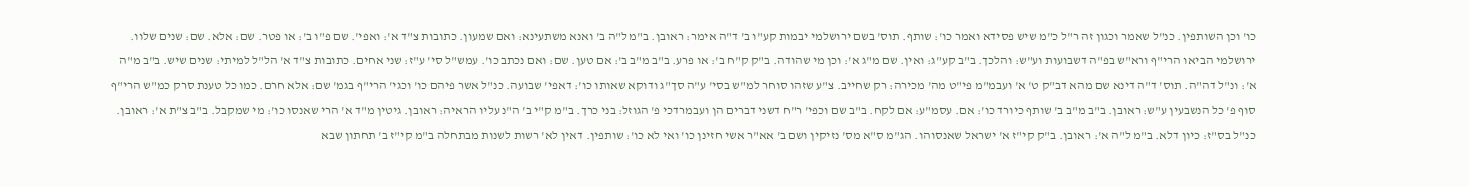כו' וכן השותפין. כנ"ל שאמר וכגון זה ר"ל כ"מ שיש פסידא ואמר כו': שותף. תוס' בשם ירושלמי יבמות קע"ו ב' ד"ה אימר: ראובן. ב"מ ל"ה ב' ואנא משתעינא: ואם שמעון. כתובות צ"ד א': ואפי'. שם פ"ו ב': או פטר. שם: אלא. שם: שנים שלוו. ירושלמי הביאו הרי"ף ורא"ש בפ"ה דשבועות וע"ש: והלכך. ב"ב קע"ג: ואין. שם מ"ג א': וכן מי שהודה. ב"ק ק"ח ב': או פרע. ב"ב מ"ב ב': אם טען. שם: ואם נכתב כו'. עמש"ל סי' ע"ז: שני אחים. כתובות צ"ד א' הל"ל למיתי: שנים שיש. ב"ב מ"ה א': ונ"ל דה"ה. תוס' ד"ה דינא שם מהא דב"ק ט' א' ועבמ"מ פי"ט מה' מכירה: רק שחייב. צ"ע שזהו סוחר למ"ש בסי' ע"ה סך"ג ודוקא שאותו כו': דאפי' שבועה. כנ"ל אשר פיהם כו' וכגי' הרי"ף בגמ' שם: אלא חרם. כמו כל טענת סרק כמ"ש הרי"ף סוף פ' כל הנשבעין ע"ש: ראובן. ב"ב מ"ב ב' שותף כיורד כו': אם. עסמ"ע: אם לקח. ב"ב שם וכפי' ר"ח דשני דברים הן ועבמרדכי פ' הגוזל: בני כרך. ב"מ ק"י ב' ה"נ עליו הראיה: ראובן. גיטין מ"ד א' הרי שאנסו כו': מי שמקבל. ב"ב צ"ת א': ראובן. כנ"ל בס"ז: כיון דלא. ב"מ ל"ה א': ראובן. ב"ק קי"ז א' ישראל שאנסוהו. הג"מ ס"א מס' נזיקין ושם ב' אא"ר אשי חזינן כו' ואי לא כו': שותפין. דאין לא' רשות לשנות מבתחלה ב"מ קי"ז ב' תחתון שבא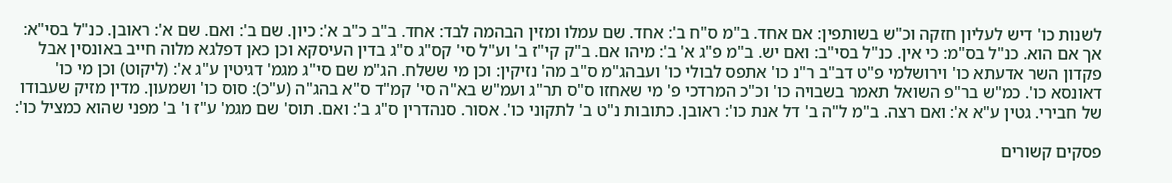לשנות כו' דיש לעליון חזקה וכ"ש בשותפין: אם אחד. ב"מ ס"ח ב': אחד. שם עמלו ומזין הבהמה לבד: אחד. ב"ב כ"ב א': כיון. שם ב': ואם. שם א': ראובן. כנ"ל בסי"א: אך אם הוא. כנ"ל בס"מ: כי אין. כנ"ל בסי"ב: ואם יש. ב"מ פ"ג א' ב': מיהו אם. ב"ק קי"ז ב' וע"ל סי' קס"ג ס"ג בדין העיסקא וכן כאן דפלגא מלוה חייב באונסין אבל פקדון השר אדעתא כו' וירושלמי פ"ט דב"ב ר"נ כו' אתפס לבולי כו' ועבהג"מ ס"ב מה' נזיקין: וכן מי ששלח. הג"מ שם סי"ג מגמ' דגיטין ע"ג א': (ליקוט) וכן מי כו' דאונסא כו'. כמ"ש בר"פ השואל תאמר בשבויה כו' וכ"כ המרדכי פ' מי שאחזו ס"ס תר"ג ועמ"ש בא"ה סי' קמ"ד ס"א בהג"ה (ע"כ): סוס כו' ושמעון. מדין מזיק שעבודו של חבירי. גטין ע"א א': ואם רצה. ב"מ ל"ה ב' דל אנת כו': ראובן. כתובות נ"ט ב' לתקוני כו'. אסור. סנהדרין ס"ג ב': ואם. תוס' שם מגמ' ע"ז ו' ב' מפני שהוא כמציל כו':

פסקים קשורים